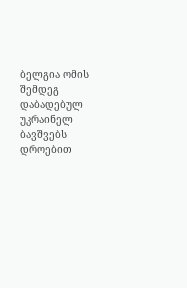ბელგია ომის შემდეგ დაბადებულ უკრაინელ ბავშვებს დროებით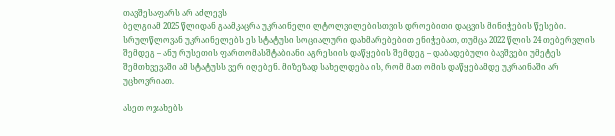თავშესაფარს არ აძლევს
ბელგიამ 2025 წლიდან გაამკაცრა უკრაინელი ლტოლვილებისთვის დროებითი დაცვის მინიჭების წესები. სრულწლოვან უკრაინელებს ეს სტატუსი სოციალური დახმარებებით ენიჭებათ, თუმცა 2022 წლის 24 თებერვლის შემდეგ – ანუ რუსეთის ფართომასშტაბიანი აგრესიის დაწყების შემდეგ – დაბადებული ბავშვები უმეტეს შემთხვევაში ამ სტატუსს ვერ იღებენ. მიზეზად სახელდება ის, რომ მათ ომის დაწყებამდე უკრაინაში არ უცხოვრიათ.

ასეთ ოჯახებს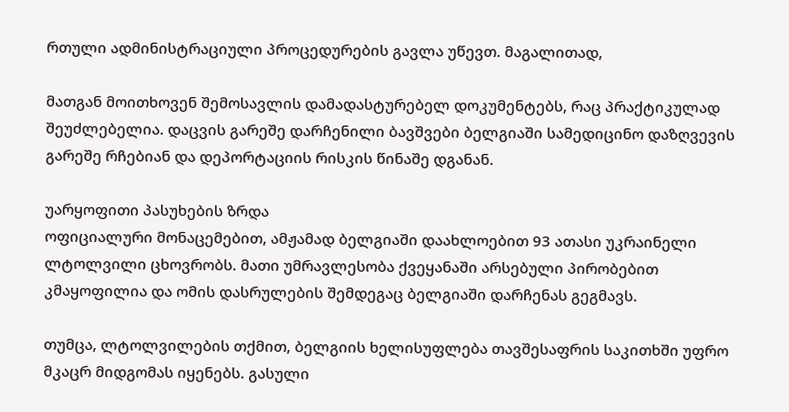რთული ადმინისტრაციული პროცედურების გავლა უწევთ. მაგალითად,

მათგან მოითხოვენ შემოსავლის დამადასტურებელ დოკუმენტებს, რაც პრაქტიკულად შეუძლებელია. დაცვის გარეშე დარჩენილი ბავშვები ბელგიაში სამედიცინო დაზღვევის გარეშე რჩებიან და დეპორტაციის რისკის წინაშე დგანან.

უარყოფითი პასუხების ზრდა
ოფიციალური მონაცემებით, ამჟამად ბელგიაში დაახლოებით 93 ათასი უკრაინელი ლტოლვილი ცხოვრობს. მათი უმრავლესობა ქვეყანაში არსებული პირობებით კმაყოფილია და ომის დასრულების შემდეგაც ბელგიაში დარჩენას გეგმავს.

თუმცა, ლტოლვილების თქმით, ბელგიის ხელისუფლება თავშესაფრის საკითხში უფრო მკაცრ მიდგომას იყენებს. გასული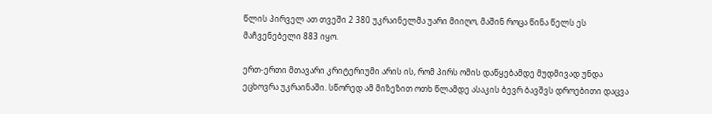წლის პირველ ათ თვეში 2 380 უკრაინელმა უარი მიიღო, მაშინ როცა წინა წელს ეს მაჩვენებელი 883 იყო.

ერთ-ერთი მთავარი კრიტერიუმი არის ის, რომ პირს ომის დაწყებამდე მუდმივად უნდა ეცხოვრა უკრაინაში. სწორედ ამ მიზეზით ოთხ წლამდე ასაკის ბევრ ბავშვს დროებითი დაცვა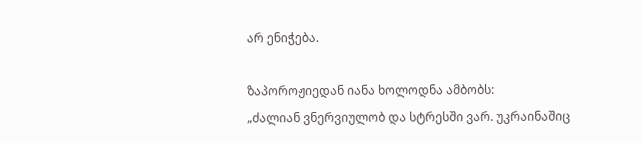არ ენიჭება.

ზაპოროჟიედან იანა ხოლოდნა ამბობს:
„ძალიან ვნერვიულობ და სტრესში ვარ. უკრაინაშიც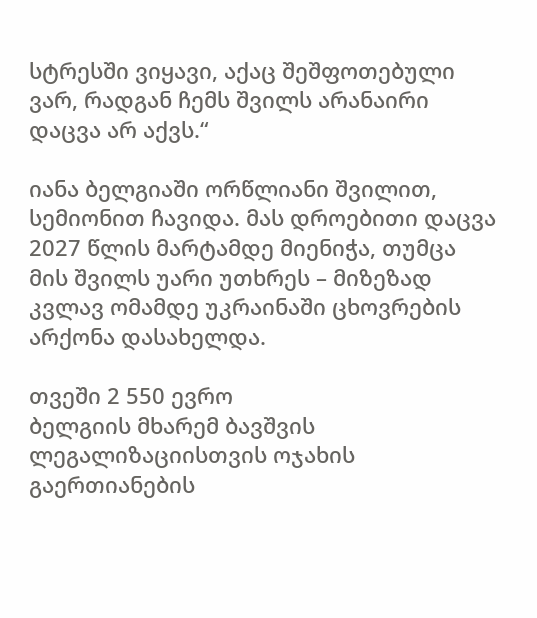სტრესში ვიყავი, აქაც შეშფოთებული ვარ, რადგან ჩემს შვილს არანაირი დაცვა არ აქვს.“

იანა ბელგიაში ორწლიანი შვილით, სემიონით ჩავიდა. მას დროებითი დაცვა 2027 წლის მარტამდე მიენიჭა, თუმცა მის შვილს უარი უთხრეს – მიზეზად კვლავ ომამდე უკრაინაში ცხოვრების არქონა დასახელდა.

თვეში 2 550 ევრო
ბელგიის მხარემ ბავშვის ლეგალიზაციისთვის ოჯახის გაერთიანების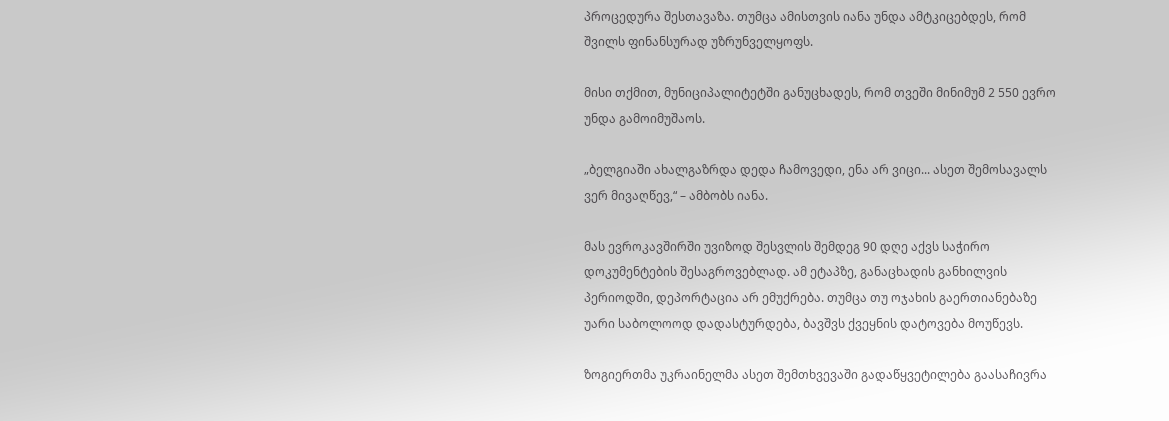პროცედურა შესთავაზა. თუმცა ამისთვის იანა უნდა ამტკიცებდეს, რომ შვილს ფინანსურად უზრუნველყოფს.

მისი თქმით, მუნიციპალიტეტში განუცხადეს, რომ თვეში მინიმუმ 2 550 ევრო უნდა გამოიმუშაოს.

„ბელგიაში ახალგაზრდა დედა ჩამოვედი, ენა არ ვიცი... ასეთ შემოსავალს ვერ მივაღწევ,“ – ამბობს იანა.

მას ევროკავშირში უვიზოდ შესვლის შემდეგ 90 დღე აქვს საჭირო დოკუმენტების შესაგროვებლად. ამ ეტაპზე, განაცხადის განხილვის პერიოდში, დეპორტაცია არ ემუქრება. თუმცა თუ ოჯახის გაერთიანებაზე უარი საბოლოოდ დადასტურდება, ბავშვს ქვეყნის დატოვება მოუწევს.

ზოგიერთმა უკრაინელმა ასეთ შემთხვევაში გადაწყვეტილება გაასაჩივრა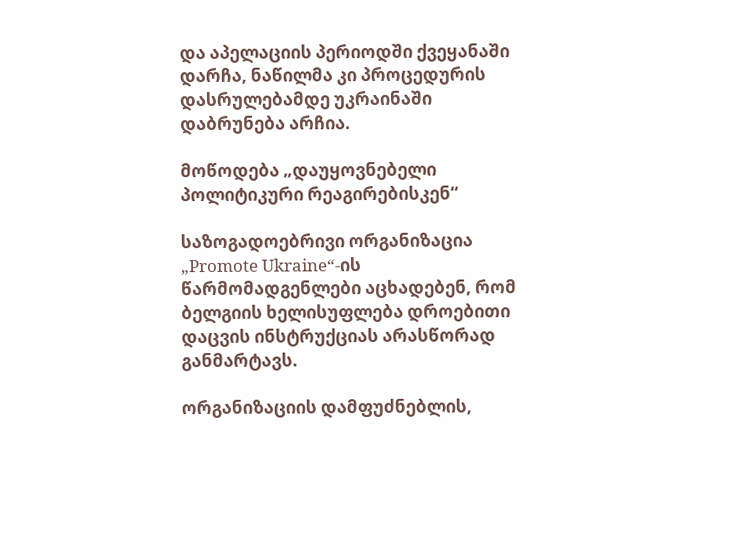და აპელაციის პერიოდში ქვეყანაში დარჩა, ნაწილმა კი პროცედურის დასრულებამდე უკრაინაში დაბრუნება არჩია.

მოწოდება „დაუყოვნებელი პოლიტიკური რეაგირებისკენ“

საზოგადოებრივი ორგანიზაცია „Promote Ukraine“-ის წარმომადგენლები აცხადებენ, რომ ბელგიის ხელისუფლება დროებითი დაცვის ინსტრუქციას არასწორად განმარტავს.

ორგანიზაციის დამფუძნებლის,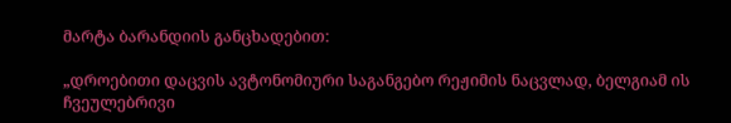მარტა ბარანდიის განცხადებით:

„დროებითი დაცვის ავტონომიური საგანგებო რეჟიმის ნაცვლად, ბელგიამ ის ჩვეულებრივი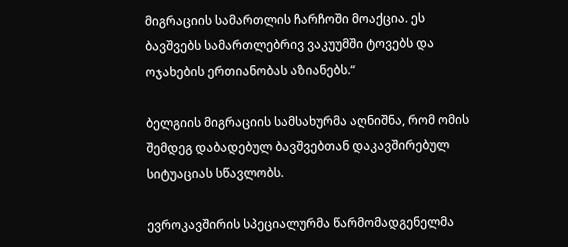მიგრაციის სამართლის ჩარჩოში მოაქცია. ეს ბავშვებს სამართლებრივ ვაკუუმში ტოვებს და ოჯახების ერთიანობას აზიანებს.“

ბელგიის მიგრაციის სამსახურმა აღნიშნა, რომ ომის შემდეგ დაბადებულ ბავშვებთან დაკავშირებულ სიტუაციას სწავლობს.

ევროკავშირის სპეციალურმა წარმომადგენელმა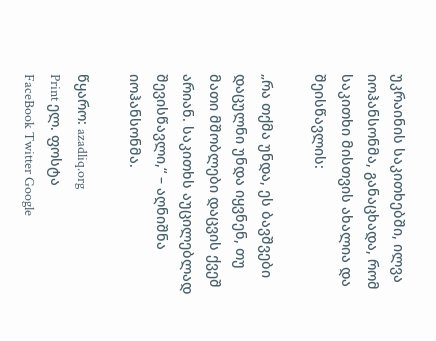უკრაინის საკითხებში, ილვა იოჰანსონმა, განაცხადა, რომ საკითხი მისთვის ახალია და შეისწავლის:

„რა თქმა უნდა, ეს ბავშვები დაცულნი უნდა იყვნენ, თუ მათი მშობლები დაცვის ქვეშ არიან. საკითხს აუცილებლად შევისწავლი,“ – აღნიშნა იოჰანსონმა.

წყარო: azadliq.org
Print ელ. ფოსტა
FaceBook Twitter Google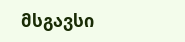მსგავსი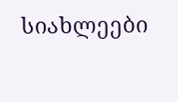სიახლეები